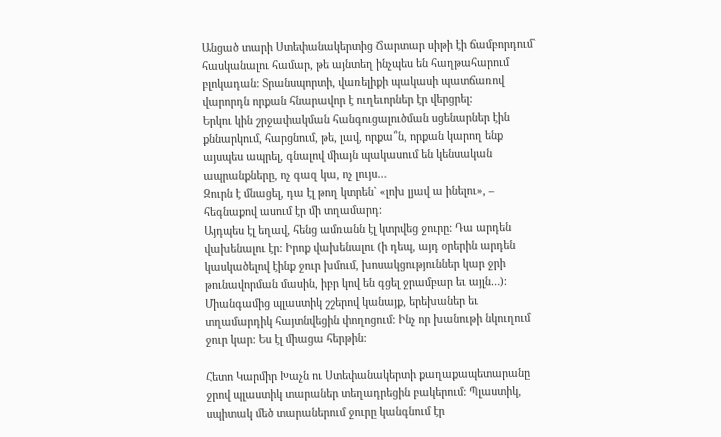Անցած տարի Ստեփանակերտից Ճարտար սիթի էի ճամբորդում` հասկանալու համար, թե այնտեղ ինչպես են հաղթահարում բլոկադան: Տրանսպորտի, վառելիքի պակասի պատճառով վարորդն որքան հնարավոր է ուղեւորներ էր վերցրել:
Երկու կին շրջափակման հանգուցալուծման սցենարներ էին քննարկում, հարցնում, թե, լավ, որքա՞ն, որքան կարող ենք այսպես ապրել, գնալով միայն պակասում են կենսական ապրանքները, ոչ գազ կա, ոչ լույս…
Զուրն է մնացել, դա էլ թող կտրեն` «լոխ լյավ ա ինելու», – հեգնաքով ասում էր մի տղամարդ:
Այդպես էլ եղավ, հենց ամռանն էլ կտրվեց ջուրը: Դա արդեն վախենալու էր: Իրոք վախենալու (ի դեպ, այդ օրերին արդեն կասկածելով էինք ջուր խմում, խոսակցություններ կար ջրի թունավորման մասին, իբր կով են գցել ջրամբար եւ այլն…): Միանգամից պլաստիկ շշերով կանայք, երեխաներ եւ տղամարդիկ հայտնվեցին փողոցում: Ինչ որ խանութի նկուղում ջուր կար: Ես էլ միացա հերթին:

Հետո Կարմիր Խաչն ու Ստեփանակերտի քաղաքապետարանը ջրով պլաստիկ տարաներ տեղադրեցին բակերում: Պլաստիկ, սպիտակ մեծ տարաներում ջուրը կանգնում էր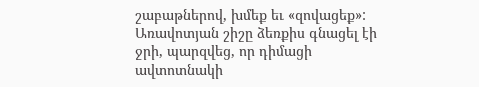շաբաթներով, խմեք եւ «զովացեք»:
Առավոտյան շիշը ձեռքիս գնացել էի ջրի, պարզվեց, որ դիմացի ավտոտնակի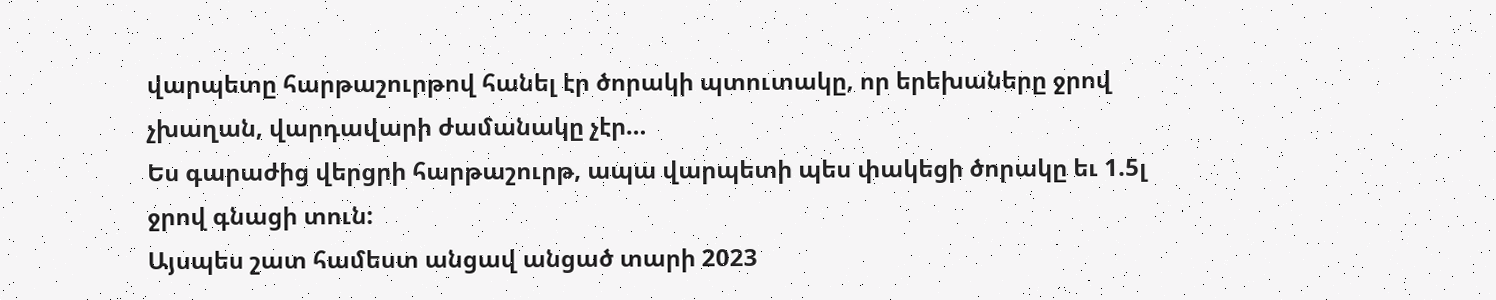վարպետը հարթաշուրթով հանել էր ծորակի պտուտակը, որ երեխաները ջրով չխաղան, վարդավարի ժամանակը չէր…
Ես գարաժից վերցրի հարթաշուրթ, ապա վարպետի պես փակեցի ծորակը եւ 1.5լ ջրով գնացի տուն:
Այսպես շատ համեստ անցավ անցած տարի 2023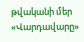թվականի մեր «Վարդավարը»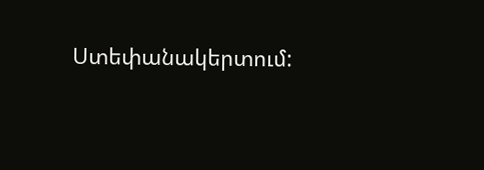Ստեփանակերտում: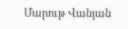Մարութ Վանյան